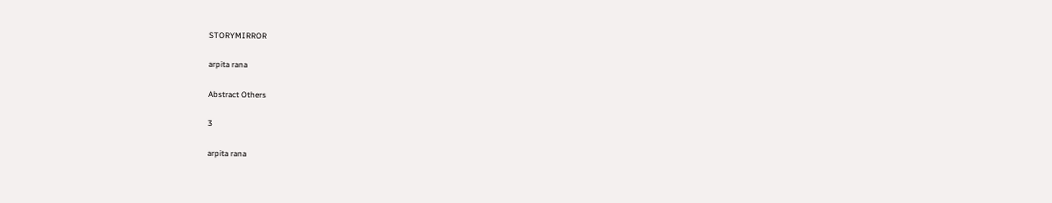STORYMIRROR

arpita rana

Abstract Others

3

arpita rana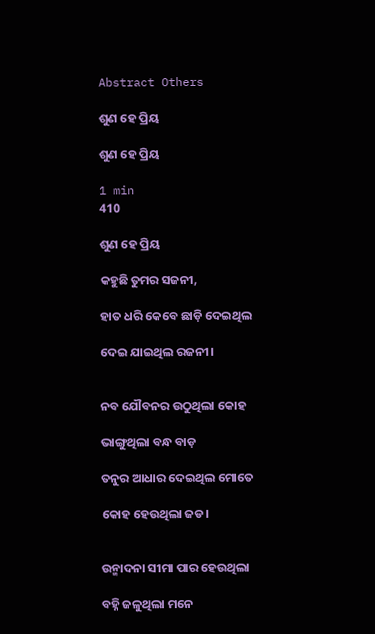Abstract Others

ଶୁଣ ହେ ପ୍ରିୟ

ଶୁଣ ହେ ପ୍ରିୟ

1 min
410

ଶୁଣ ହେ ପ୍ରିୟ

କହୁଛି ତୁମର ସଜନୀ,

ହାତ ଧରି କେବେ ଛାଡ଼ି ଦେଇଥିଲ

ଦେଇ ଯାଇଥିଲ ରଜନୀ।


ନବ ଯୌବନର ଉଠୁଥିଲା କୋହ

ଭାଙ୍ଗୁଥିଲା ବନ୍ଧ ବାଡ଼

ତନୁର ଆଧାର ଦେଇଥିଲ ମୋତେ

କୋହ ହେଉଥିଲା ଜଡ।


ଉନ୍ମାଦନା ସୀମା ପାର ହେଉଥିଲା

ବହ୍ନି ଜଳୁଥିଲା ମନେ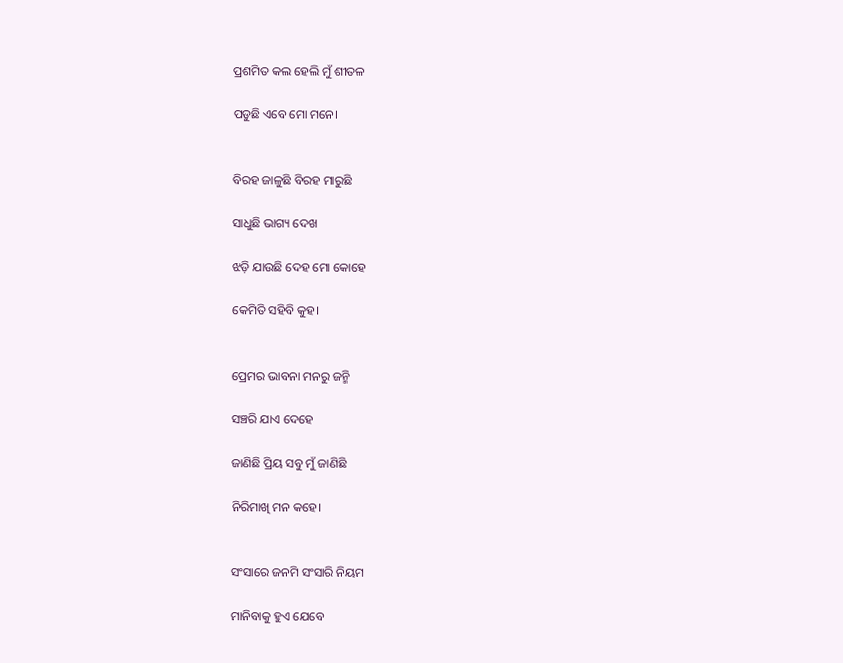ପ୍ରଶମିତ କଲ ହେଲି ମୁଁ ଶୀତଳ

ପଡୁଛି ଏବେ ମୋ ମନେ।


ବିରହ ଜାଳୁଛି ବିରହ ମାରୁଛି

ସାଧୁଛି ଭାଗ୍ୟ ଦେଖ

ଝଡ଼ି ଯାଉଛି ଦେହ ମୋ କୋହେ

କେମିତି ସହିବି କୁହ।


ପ୍ରେମର ଭାବନା ମନରୁ ଜନ୍ମି

ସଞ୍ଚରି ଯାଏ ଦେହେ

ଜାଣିଛି ପ୍ରିୟ ସବୁ ମୁଁ ଜାଣିଛି

ନିରିମାଖି ମନ କହେ।


ସଂସାରେ ଜନମି ସଂସାରି ନିୟମ

ମାନିବାକୁ ହୁଏ ଯେବେ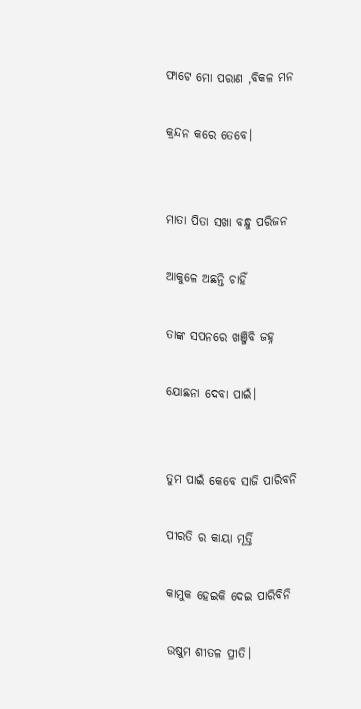ଫାଟେ ମୋ ପରାଣ ,ବିକଳ ମନ

କ୍ରନ୍ଦନ କରେ ତେବେ।


ମାତା ପିତା ସଖା ବନ୍ଧୁ ପରିଜନ

ଆକୁଳେ ଅଛନ୍ତି ଚାହିଁ

ତାଙ୍କ ସପନରେ ଖଞ୍ଜିବି ଜହ୍ନ

ଯୋଛନା ଦେବା ପାଇଁ।


ତୁମ ପାଇଁ କେବେ ସାଜି ପାରିବନି

ପୀରତି ର କାୟା ମୂର୍ତ୍ତି

କାମୁକ ହେଇକି ଦେଇ ପାରିବିନି

ଉଷୁମ ଶୀତଳ ପ୍ରୀତି।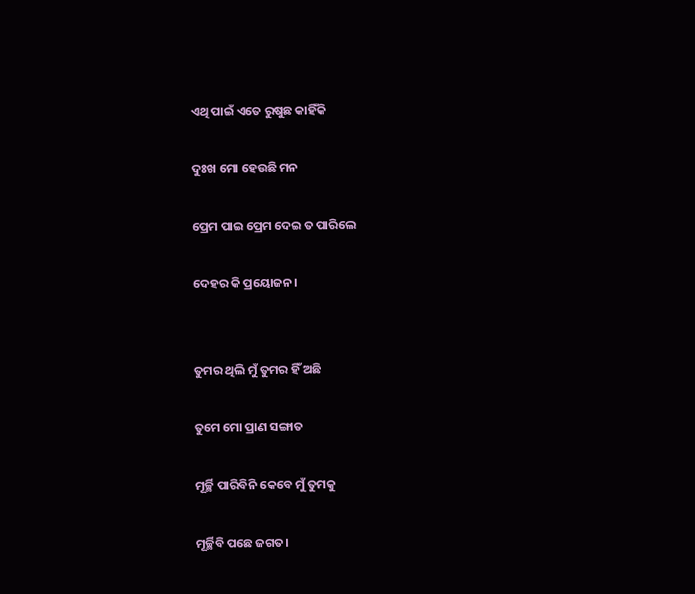ଏଥି ପାଇଁ ଏତେ ରୁଷୁଛ କାହିଁକି

ଦୁଃଖ ମୋ ହେଉଛି ମନ

ପ୍ରେମ ପାଇ ପ୍ରେମ ଦେଇ ତ ପାରିଲେ

ଦେହର କି ପ୍ରୟୋଜନ।


ତୁମର ଥିଲି ମୁଁ ତୁମର ହିଁ ଅଛି

ତୁମେ ମୋ ପ୍ରାଣ ସଙ୍ଗାତ

ମୂର୍ଚ୍ଛି ପାରିବିନି କେବେ ମୁଁ ତୁମକୁ

ମୂର୍ଚ୍ଛିବି ପଛେ ଜଗତ।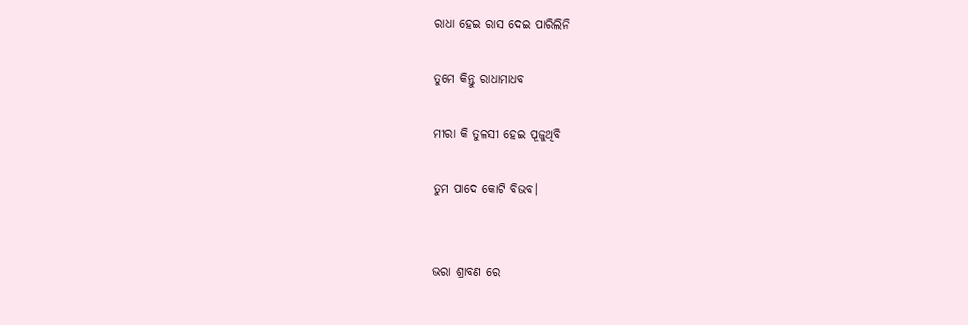ରାଧା ହେଇ ରାସ ଦେଇ ପାରିଲିନି

ତୁମେ କିନ୍ତୁ ରାଧାମାଧବ

ମୀରା କି ତୁଳସୀ ହେଇ ପୂଜୁଥିବି

ତୁମ ପାଦେ କୋଟି ବିଭବ।


ଭରା ଶ୍ରାବଣ ରେ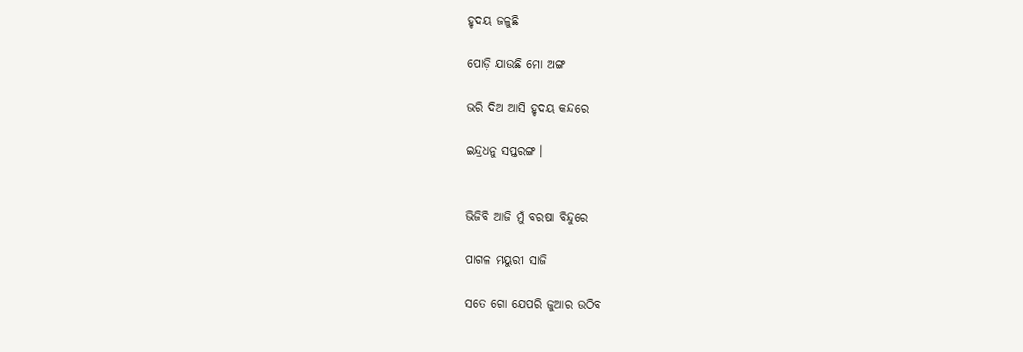ହୃଦୟ ଜଳୁଛି

ପୋଡ଼ି ଯାଉଛି ମୋ ଅଙ୍ଗ

ଭରି ଦିଅ ଆସି ହୃଦୟ କନ୍ଦରେ

ଇନ୍ଦ୍ରଧନୁ ସପ୍ତରଙ୍ଗ ।


ଭିଜିବି ଆଜି ମୁଁ ବରଷା ବିନ୍ଦୁରେ

ପାଗଳ ମୟୁରୀ ସାଜି

ସତେ ଗୋ ଯେପରି ଜୁଆର ଉଠିବ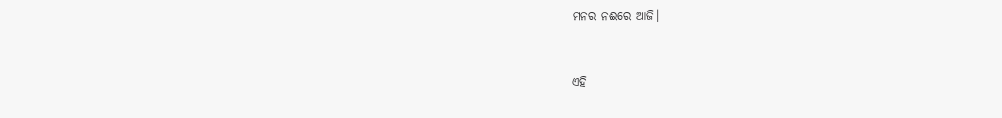ମନର ନଈରେ ଆଜି।


ଏହି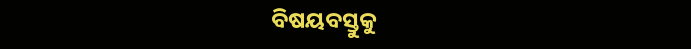ବିଷୟବସ୍ତୁକୁ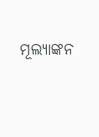ମୂଲ୍ୟାଙ୍କନ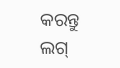କରନ୍ତୁ
ଲଗ୍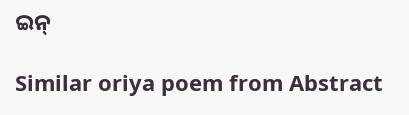ଇନ୍

Similar oriya poem from Abstract